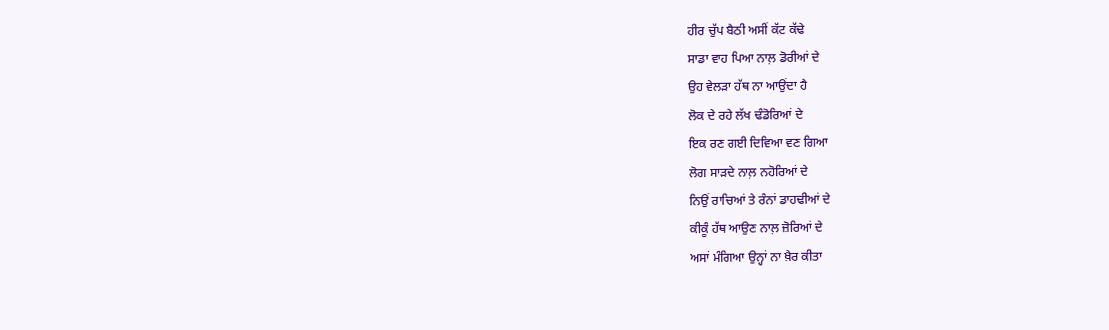ਹੀਰ ਚੁੱਪ ਬੈਠੀ ਅਸੀਂ ਕੱਟ ਕੱਢੇ
ਸਾਡਾ ਵਾਹ ਪਿਆ ਨਾਲ਼ ਡੋਰੀਆਂ ਦੇ
ਉਹ ਵੇਲੜਾ ਹੱਥ ਨਾ ਆਉਂਦਾ ਹੈ
ਲੋਕ ਦੇ ਰਹੇ ਲੱਖ ਢੰਡੋਰਿਆਂ ਦੇ
ਇਕ ਰਣ ਗਈ ਦਿਵਿਆ ਵਣ ਗਿਆ
ਲੋਗ ਸਾੜਦੇ ਨਾਲ਼ ਨਹੋਰਿਆਂ ਦੇ
ਨਿਉਂ ਰਾਚਿਆਂ ਤੇ ਰੰਨਾਂ ਡਾਹਢੀਆਂ ਦੇ
ਕੀਕੂੰ ਹੱਥ ਆਉਣ ਨਾਲ਼ ਜ਼ੋਰਿਆਂ ਦੇ
ਅਸਾਂ ਮੰਗਿਆ ਉਨ੍ਹਾਂ ਨਾ ਖ਼ੈਰ ਕੀਤਾ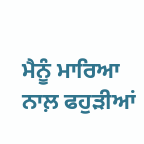ਮੈਨੂੰ ਮਾਰਿਆ ਨਾਲ਼ ਫਹੁੜੀਆਂ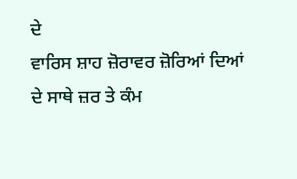ਦੇ
ਵਾਰਿਸ ਸ਼ਾਹ ਜ਼ੋਰਾਵਰ ਜ਼ੋਰਿਆਂ ਦਿਆਂ
ਦੇ ਸਾਥੇ ਜ਼ਰ ਤੇ ਕੰਮ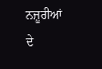ਨਜ਼ੂਰੀਆਂ ਦੇ